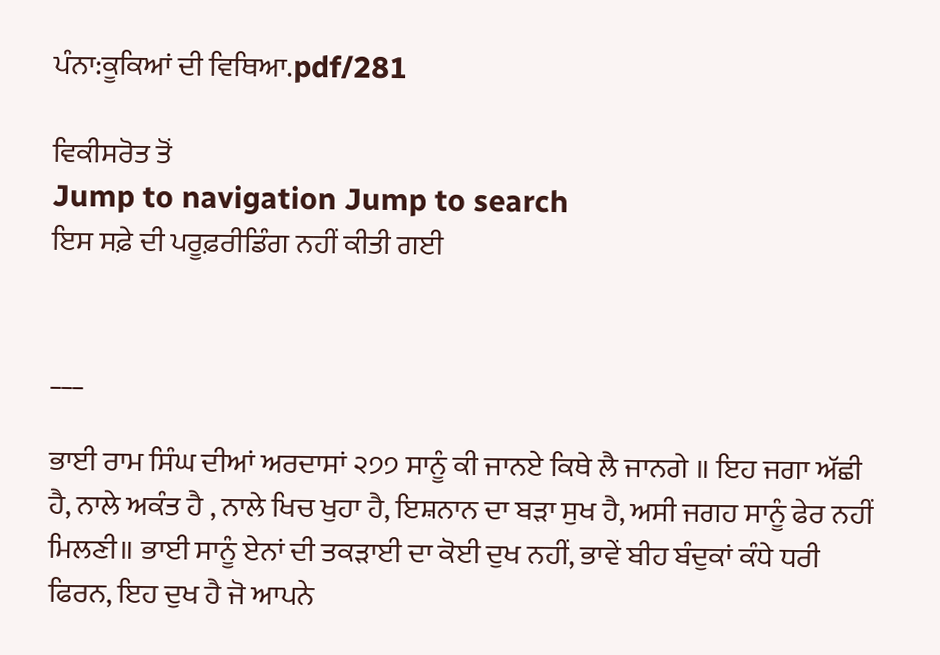ਪੰਨਾ:ਕੂਕਿਆਂ ਦੀ ਵਿਥਿਆ.pdf/281

ਵਿਕੀਸਰੋਤ ਤੋਂ
Jump to navigation Jump to search
ਇਸ ਸਫ਼ੇ ਦੀ ਪਰੂਫ਼ਰੀਡਿੰਗ ਨਹੀਂ ਕੀਤੀ ਗਈ


___

ਭਾਈ ਰਾਮ ਸਿੰਘ ਦੀਆਂ ਅਰਦਾਸਾਂ ੨੭੭ ਸਾਨੂੰ ਕੀ ਜਾਨਏ ਕਿਥੇ ਲੈ ਜਾਨਗੇ ॥ ਇਹ ਜਗਾ ਅੱਛੀ ਹੈ, ਨਾਲੇ ਅਕੰਤ ਹੈ , ਨਾਲੇ ਖਿਚ ਖੁਹਾ ਹੈ, ਇਸ਼ਨਾਨ ਦਾ ਬੜਾ ਸੁਖ ਹੈ, ਅਸੀ ਜਗਹ ਸਾਨੂੰ ਫੇਰ ਨਹੀਂ ਮਿਲਣੀ॥ ਭਾਈ ਸਾਨੂੰ ਏਨਾਂ ਦੀ ਤਕੜਾਈ ਦਾ ਕੋਈ ਦੁਖ ਨਹੀਂ, ਭਾਵੇਂ ਬੀਹ ਬੰਦੁਕਾਂ ਕੰਧੇ ਧਰੀ ਫਿਰਨ, ਇਹ ਦੁਖ ਹੈ ਜੋ ਆਪਨੇ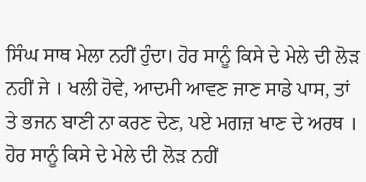ਸਿੰਘ ਸਾਥ ਮੇਲਾ ਨਹੀਂ ਹੁੰਦਾ। ਹੋਰ ਸਾਨੂੰ ਕਿਸੇ ਦੇ ਮੇਲੇ ਦੀ ਲੋੜ ਨਹੀਂ ਜੇ । ਖਲੀ ਹੋਵੇ, ਆਦਮੀ ਆਵਣ ਜਾਣ ਸਾਡੇ ਪਾਸ, ਤਾਂ ਤੇ ਭਜਨ ਬਾਣੀ ਨਾ ਕਰਣ ਦੇਣ, ਪਏ ਮਗਜ਼ ਖਾਣ ਦੇ ਅਰਥ । ਹੋਰ ਸਾਨੂੰ ਕਿਸੇ ਦੇ ਮੇਲੇ ਦੀ ਲੋੜ ਨਹੀਂ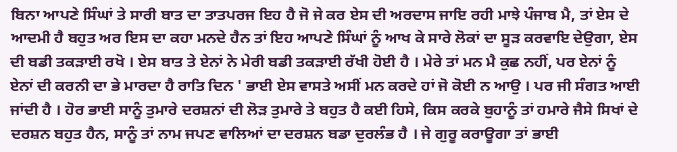ਬਿਨਾ ਆਪਣੇ ਸਿੰਘਾਂ ਤੇ ਸਾਰੀ ਬਾਤ ਦਾ ਤਾਤਪਰਜ ਇਹ ਹੈ ਜੋ ਜੇ ਕਰ ਏਸ ਦੀ ਅਰਦਾਸ ਜਾਇ ਰਹੀ ਮਾਝੇ ਪੰਜਾਬ ਮੈ, ਤਾਂ ਏਸ ਦੇ ਆਦਮੀ ਹੈ ਬਹੁਤ ਅਰ ਇਸ ਦਾ ਕਹਾ ਮਨਦੇ ਹੈਨ ਤਾਂ ਇਹ ਆਪਣੇ ਸਿੰਘਾਂ ਨੂੰ ਆਖ ਕੇ ਸਾਰੇ ਲੋਕਾਂ ਦਾ ਸੂੜ ਕਰਵਾਇ ਦੇਉਗਾ, ਏਸ ਦੀ ਬਡੀ ਤਕੜਾਈ ਰਖੋ । ਏਸ ਬਾਤ ਤੇ ਏਨਾਂ ਨੇ ਮੇਰੀ ਬਡੀ ਤਕੜਾਈ ਰੱਖੀ ਹੋਈ ਹੈ । ਮੇਰੇ ਤਾਂ ਮਨ ਮੈ ਕੁਛ ਨਹੀਂ, ਪਰ ਏਨਾਂ ਨੂੰ ਏਨਾਂ ਦੀ ਕਰਨੀ ਦਾ ਭੇ ਮਾਰਦਾ ਹੈ ਰਾਤਿ ਦਿਨ ' ਭਾਈ ਏਸ ਵਾਸਤੇ ਅਸੀਂ ਮਨ ਕਰਦੇ ਹਾਂ ਜੋ ਕੋਈ ਨ ਆਉ । ਪਰ ਜੀ ਸੰਗਤ ਆਈ ਜਾਂਦੀ ਹੈ । ਹੋਰ ਭਾਈ ਸਾਨੂੰ ਤੁਮਾਰੇ ਦਰਸ਼ਨਾਂ ਦੀ ਲੋੜ ਤੁਮਾਰੇ ਤੇ ਬਹੁਤ ਹੈ ਕਈ ਹਿਸੇ, ਕਿਸ ਕਰਕੇ ਬੁਹਾਨੂੰ ਤਾਂ ਹਮਾਰੇ ਜੈਸੇ ਸਿਖਾਂ ਦੇ ਦਰਸ਼ਨ ਬਹੁਤ ਹੈਨ, ਸਾਨੂੰ ਤਾਂ ਨਾਮ ਜਪਣ ਵਾਲਿਆਂ ਦਾ ਦਰਸ਼ਨ ਬਡਾ ਦੁਰਲੰਭ ਹੈ । ਜੇ ਗੁਰੂ ਕਰਾਊਗਾ ਤਾਂ ਭਾਈ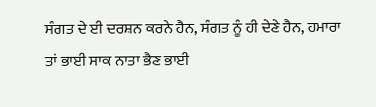ਸੰਗਤ ਦੇ ਈ ਦਰਸ਼ਨ ਕਰਨੇ ਹੈਨ, ਸੰਗਤ ਨੂੰ ਹੀ ਦੇਣੇ ਹੈਨ, ਹਮਾਰਾ ਤਾਂ ਭਾਈ ਸਾਕ ਨਾਤਾ ਭੈਣ ਭਾਈ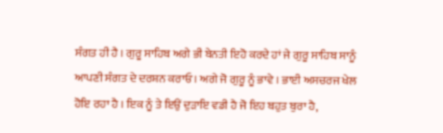ਸੰਗਤ ਹੀ ਹੈ । ਗੁਰੂ ਸਾਹਿਬ ਅਗੇ ਭੀ ਬੇਨਤੀ ਇਹੋ ਕਰਦੇ ਹਾਂ ਜੇ ਗੁਰੂ ਸਾਹਿਬ ਸਾਨੂੰ ਆਪਣੀ ਸੰਗਤ ਦੇ ਦਰਸ਼ਨ ਕਰਾਓ । ਅਗੇ ਜੋ ਗੁਰੂ ਨੂੰ ਭਾਵੇ । ਭਾਈ ਅਸਚਰਜ ਖੇਲ ਹੋਇ ਰਹਾ ਹੈ । ਇਕ ਨੂੰ ਤੇ ਇਉਂ ਦੁੜਾਇ ਵਡੀ ਹੈ ਜੋ ਇਹ ਬਹੁਤ ਬੁਰਾ ਹੈ,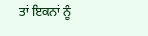ਤਾਂ ਇਕਨਾਂ ਨੂੰ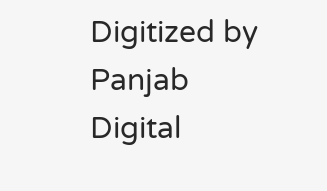Digitized by Panjab Digital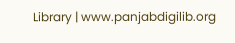Library | www.panjabdigilib.org